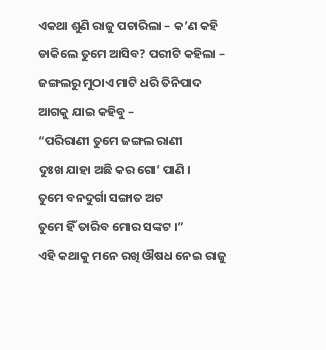ଏକଥା ଶୁଣି ରାଜୁ ପଚାରିଲା – କ’ଣ କହି ଡାକିଲେ ତୁମେ ଆସିବ? ପରୀଟି କହିଲା – ଜଙ୍ଗଲରୁ ମୁଠାଏ ମାଟି ଧରି ତିନିପାଦ ଆଗକୁ ଯାଇ କହିବୁ –
“ପରିରାଣୀ ତୁମେ ଜଙ୍ଗଲ ରାଣୀ
ଦୁଃଖ ଯାହା ଅଛି କର ଗୋ’ ପାଣି ।
ତୁମେ ବନଦୁର୍ଗା ସଙ୍ଗାତ ଅଟ
ତୁମେ ହିଁ ତାରିବ ମୋର ସଙ୍କଟ ।”
ଏହି କଥାକୁ ମନେ ରଖି ଔଷଧ ନେଇ ରାଜୁ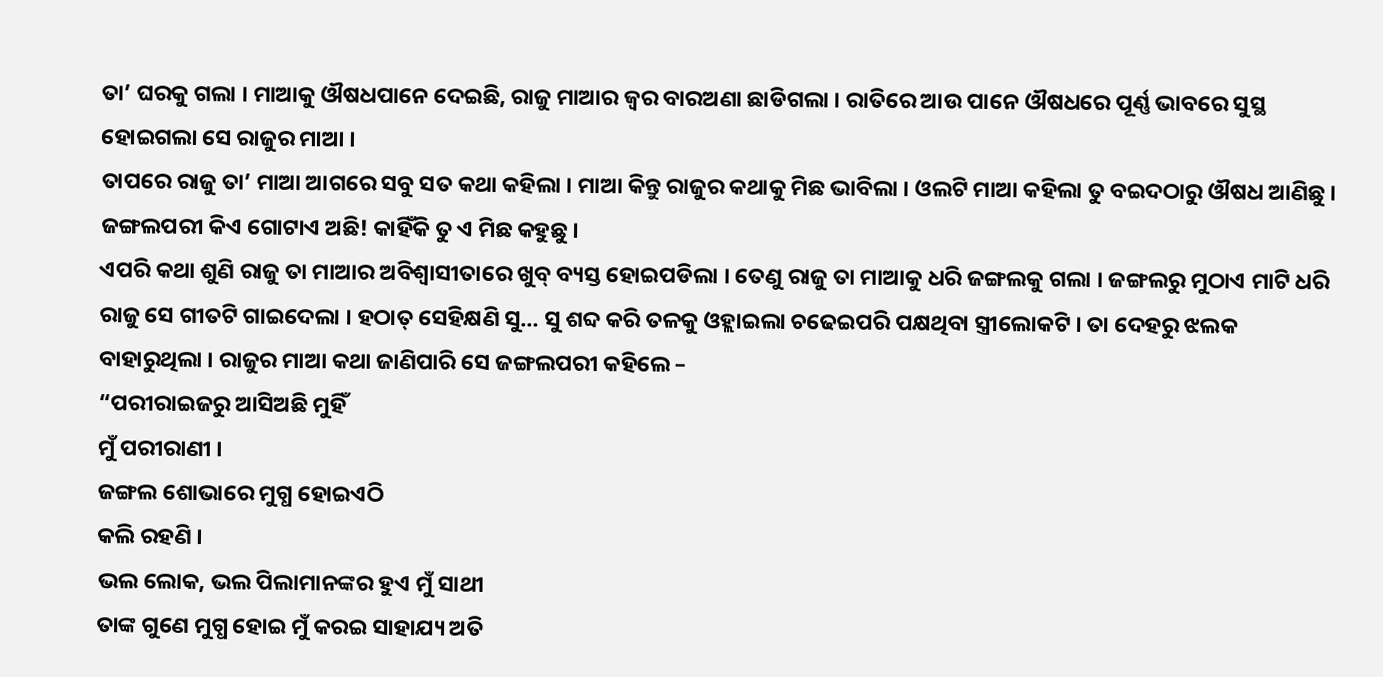ତା’ ଘରକୁ ଗଲା । ମାଆକୁ ଔଷଧପାନେ ଦେଇଛି, ରାଜୁ ମାଆର ଜ୍ୱର ବାରଅଣା ଛାଡିଗଲା । ରାତିରେ ଆଉ ପାନେ ଔଷଧରେ ପୂର୍ଣ୍ଣ ଭାବରେ ସୁସ୍ଥ ହୋଇଗଲା ସେ ରାଜୁର ମାଆ ।
ତାପରେ ରାଜୁ ତା’ ମାଆ ଆଗରେ ସବୁ ସତ କଥା କହିଲା । ମାଆ କିନ୍ତୁ ରାଜୁର କଥାକୁ ମିଛ ଭାବିଲା । ଓଲଟି ମାଆ କହିଲା ତୁ ବଇଦଠାରୁ ଔଷଧ ଆଣିଛୁ । ଜଙ୍ଗଲପରୀ କିଏ ଗୋଟାଏ ଅଛି! କାହିଁକି ତୁ ଏ ମିଛ କହୁଛୁ ।
ଏପରି କଥା ଶୁଣି ରାଜୁ ତା ମାଆର ଅବିଶ୍ୱାସୀତାରେ ଖୁବ୍ ବ୍ୟସ୍ତ ହୋଇପଡିଲା । ତେଣୁ ରାଜୁ ତା ମାଆକୁ ଧରି ଜଙ୍ଗଲକୁ ଗଲା । ଜଙ୍ଗଲରୁ ମୁଠାଏ ମାଟି ଧରି ରାଜୁ ସେ ଗୀତଟି ଗାଇଦେଲା । ହଠାତ୍ ସେହିକ୍ଷଣି ସୁ… ସୁ ଶବ୍ଦ କରି ତଳକୁ ଓହ୍ଲାଇଲା ଚଢେଇପରି ପକ୍ଷଥିବା ସ୍ତ୍ରୀଲୋକଟି । ତା ଦେହରୁ ଝଲକ ବାହାରୁଥିଲା । ରାଜୁର ମାଆ କଥା ଜାଣିପାରି ସେ ଜଙ୍ଗଲପରୀ କହିଲେ –
“ପରୀରାଇଜରୁ ଆସିଅଛି ମୁହିଁ
ମୁଁ ପରୀରାଣୀ ।
ଜଙ୍ଗଲ ଶୋଭାରେ ମୁଗ୍ଧ ହୋଇଏଠି
କଲି ରହଣି ।
ଭଲ ଲୋକ, ଭଲ ପିଲାମାନଙ୍କର ହୁଏ ମୁଁ ସାଥୀ
ତାଙ୍କ ଗୁଣେ ମୁଗ୍ଧ ହୋଇ ମୁଁ କରଇ ସାହାଯ୍ୟ ଅତି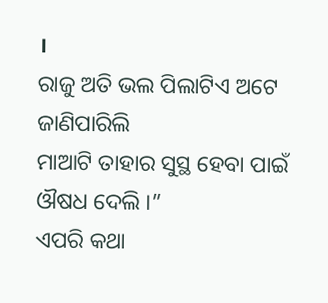।
ରାଜୁ ଅତି ଭଲ ପିଲାଟିଏ ଅଟେ ଜାଣିପାରିଲି
ମାଆଟି ତାହାର ସୁସ୍ଥ ହେବା ପାଇଁ ଔଷଧ ଦେଲି ।”
ଏପରି କଥା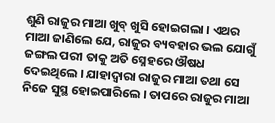ଶୁଣି ରାଜୁର ମାଆ ଖୁବ୍ ଖୁସି ହୋଇଗଲା । ଏଥର ମାଆ ଜାଣିଲେ ଯେ, ରାଜୁର ବ୍ୟବହାର ଭଲ ଯୋଗୁଁ ଜଙ୍ଗଲ ପରୀ ତାକୁ ଅତି ସ୍ନେହରେ ଔଷଧ ଦେଇଥିଲେ । ଯାହାଦ୍ୱାରା ରାଜୁର ମାଆ ତଥା ସେ ନିଜେ ସୁସ୍ଥ ହୋଇପାରିଲେ । ତାପରେ ରାଜୁର ମାଆ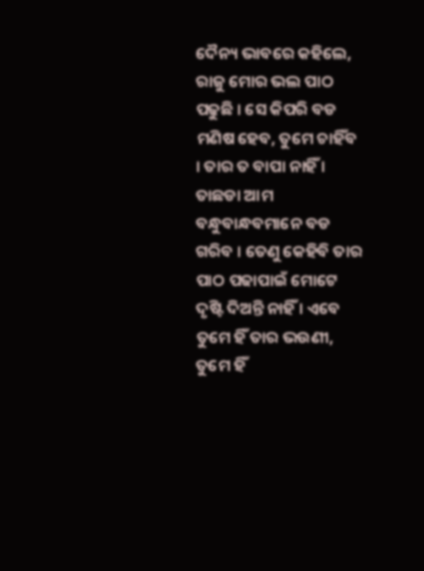ଦୈନ୍ୟ ଭାବରେ କହିଲେ, ରାଜୁ ମୋର ଭଲ ପାଠ ପଢୁଛି । ସେ କିପରି ବଡ ମଣିଷ ହେବ, ତୁମେ ଚାହିଁବ । ତାର ତ ବାପା ନାହିଁ । ତାଛଡା ଆମ ବନ୍ଧୁବାନ୍ଧବମାନେ ବଡ ଗରିବ । ତେଣୁ କେହିବି ତାର ପାଠ ପଢାପାଇଁ ମୋଟେ ଦୃଷ୍ଟି ଦିଅନ୍ତି ନାହିଁ । ଏବେ ତୁମେ ହିଁ ତାର ଭଉଣୀ, ତୁମେ ହିଁ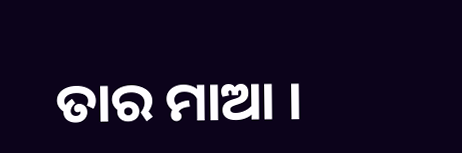ତାର ମାଆ ।